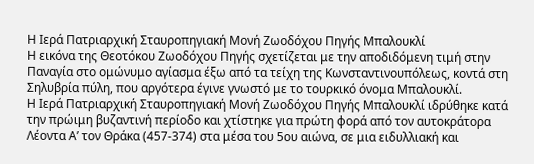Η Ιερά Πατριαρχική Σταυροπηγιακή Μονή Ζωοδόχου Πηγής Μπαλουκλί
Η εικόνα της Θεοτόκου Ζωοδόχου Πηγής σχετίζεται με την αποδιδόμενη τιμή στην Παναγία στο ομώνυμο αγίασμα έξω από τα τείχη της Κωνσταντινουπόλεως, κοντά στη Σηλυβρία πύλη, που αργότερα έγινε γνωστό με το τουρκικό όνομα Μπαλουκλί.
Η Ιερά Πατριαρχική Σταυροπηγιακή Μονή Ζωοδόχου Πηγής Μπαλουκλί ιδρύθηκε κατά την πρώιμη βυζαντινή περίοδο και χτίστηκε για πρώτη φορά από τον αυτοκράτορα Λέοντα Α’ τον Θράκα (457-374) στα μέσα του 5ου αιώνα, σε μια ειδυλλιακή και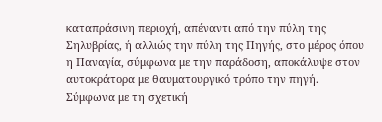καταπράσινη περιοχή, απέναντι από την πύλη της Σηλυβρίας, ή αλλιώς την πύλη της Πηγής, στο μέρος όπου η Παναγία, σύμφωνα με την παράδοση, αποκάλυψε στον αυτοκράτορα με θαυματουργικό τρόπο την πηγή.
Σύμφωνα με τη σχετική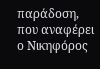παράδοση, που αναφέρει ο Νικηφόρος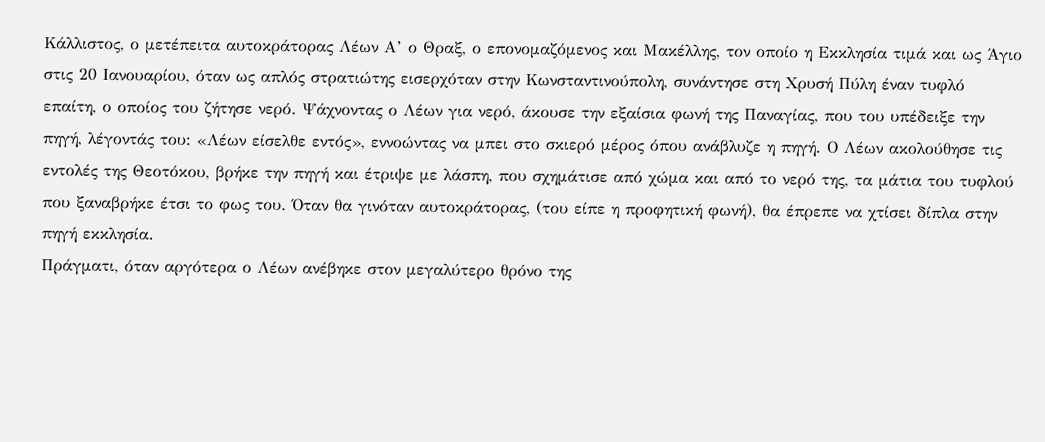Κάλλιστος, ο μετέπειτα αυτοκράτορας Λέων Α’ ο Θραξ, ο επονομαζόμενος και Μακέλλης, τον οποίο η Εκκλησία τιμά και ως Άγιο στις 20 Ιανουαρίου, όταν ως απλός στρατιώτης εισερχόταν στην Κωνσταντινούπολη, συνάντησε στη Χρυσή Πύλη έναν τυφλό επαίτη, ο οποίος του ζήτησε νερό. Ψάχνοντας ο Λέων για νερό, άκουσε την εξαίσια φωνή της Παναγίας, που του υπέδειξε την πηγή, λέγοντάς του: «Λέων είσελθε εντός», εννοώντας να μπει στο σκιερό μέρος όπου ανάβλυζε η πηγή. Ο Λέων ακολούθησε τις εντολές της Θεοτόκου, βρήκε την πηγή και έτριψε με λάσπη, που σχημάτισε από χώμα και από το νερό της, τα μάτια του τυφλού που ξαναβρήκε έτσι το φως του. Όταν θα γινόταν αυτοκράτορας, (του είπε η προφητική φωνή), θα έπρεπε να χτίσει δίπλα στην πηγή εκκλησία.
Πράγματι, όταν αργότερα ο Λέων ανέβηκε στον μεγαλύτερο θρόνο της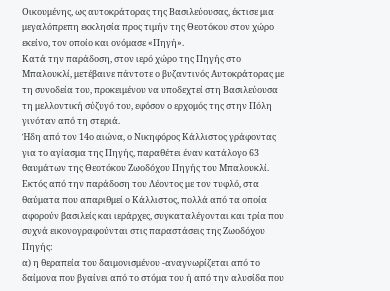Οικουμένης, ως αυτοκράτορας της Βασιλεύουσας, έκτισε μια μεγαλόπρεπη εκκλησία προς τιμήν της Θεοτόκου στον χώρο εκείνο, τον οποίο και ονόμασε «Πηγή».
Κατά την παράδοση, στον ιερό χώρο της Πηγής στο Μπαλουκλί, μετέβαινε πάντοτε ο βυζαντινός Αυτοκράτορας με τη συνοδεία του, προκειμένου να υποδεχτεί στη Βασιλεύουσα τη μελλοντική σύζυγό του, εφόσον ο ερχομός της στην Πόλη γινόταν από τη στεριά.
Ήδη από τον 14ο αιώνα, ο Νικηφόρος Κάλλιστος γράφοντας για το αγίασμα της Πηγής, παραθέτει έναν κατάλογο 63 θαυμάτων της Θεοτόκου Ζωοδόχου Πηγής του Μπαλουκλί.
Εκτός από την παράδοση του Λέοντος με τον τυφλό, στα θαύματα που απαριθμεί ο Κάλλιστος, πολλά από τα οποία αφορούν βασιλείς και ιεράρχες, συγκαταλέγονται και τρία που συχνά εικονογραφούνται στις παραστάσεις της Ζωοδόχου Πηγής:
α) η θεραπεία του δαιμονισμένου -αναγνωρίζεται από το δαίμονα που βγαίνει από το στόμα του ή από την αλυσίδα που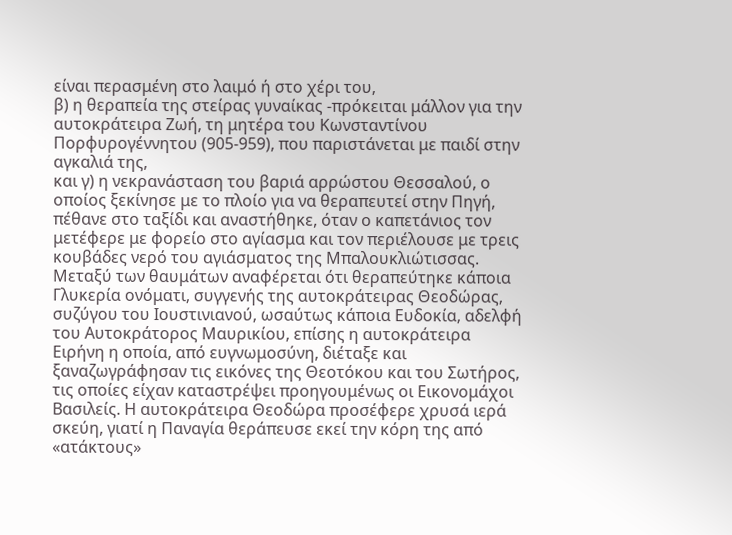είναι περασμένη στο λαιμό ή στο χέρι του,
β) η θεραπεία της στείρας γυναίκας -πρόκειται μάλλον για την αυτοκράτειρα Ζωή, τη μητέρα του Κωνσταντίνου Πορφυρογέννητου (905-959), που παριστάνεται με παιδί στην αγκαλιά της,
και γ) η νεκρανάσταση του βαριά αρρώστου Θεσσαλού, ο οποίος ξεκίνησε με το πλοίο για να θεραπευτεί στην Πηγή, πέθανε στο ταξίδι και αναστήθηκε, όταν ο καπετάνιος τον μετέφερε με φορείο στο αγίασμα και τον περιέλουσε με τρεις κουβάδες νερό του αγιάσματος της Μπαλουκλιώτισσας.
Μεταξύ των θαυμάτων αναφέρεται ότι θεραπεύτηκε κάποια Γλυκερία ονόματι, συγγενής της αυτοκράτειρας Θεοδώρας, συζύγου του Ιουστινιανού, ωσαύτως κάποια Ευδοκία, αδελφή του Αυτοκράτορος Μαυρικίου, επίσης η αυτοκράτειρα Ειρήνη η οποία, από ευγνωμοσύνη, διέταξε και ξαναζωγράφησαν τις εικόνες της Θεοτόκου και του Σωτήρος, τις οποίες είχαν καταστρέψει προηγουμένως οι Εικονομάχοι Βασιλείς. Η αυτοκράτειρα Θεοδώρα προσέφερε χρυσά ιερά σκεύη, γιατί η Παναγία θεράπευσε εκεί την κόρη της από «ατάκτους»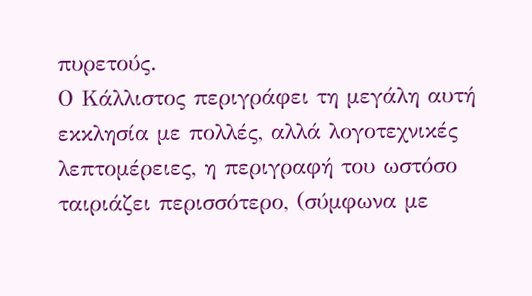πυρετούς.
Ο Κάλλιστος περιγράφει τη μεγάλη αυτή εκκλησία με πολλές, αλλά λογοτεχνικές λεπτομέρειες, η περιγραφή του ωστόσο ταιριάζει περισσότερο, (σύμφωνα με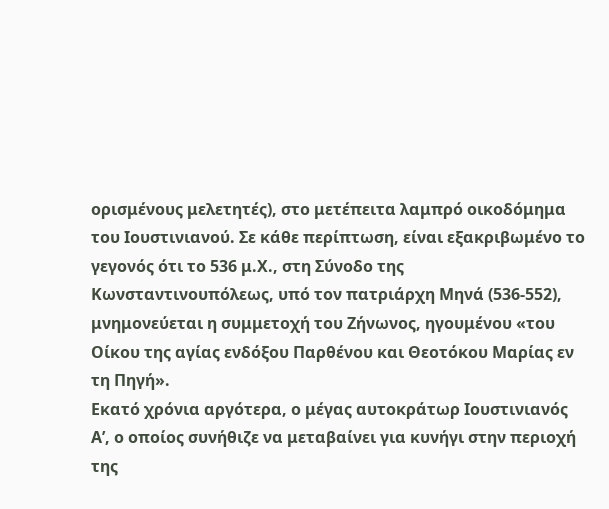ορισμένους μελετητές), στο μετέπειτα λαμπρό οικοδόμημα του Ιουστινιανού. Σε κάθε περίπτωση, είναι εξακριβωμένο το γεγονός ότι το 536 μ.Χ., στη Σύνοδο της Κωνσταντινουπόλεως, υπό τον πατριάρχη Μηνά (536-552), μνημονεύεται η συμμετοχή του Ζήνωνος, ηγουμένου «του Οίκου της αγίας ενδόξου Παρθένου και Θεοτόκου Μαρίας εν τη Πηγή».
Εκατό χρόνια αργότερα, ο μέγας αυτοκράτωρ Ιουστινιανός Α’, ο οποίος συνήθιζε να μεταβαίνει για κυνήγι στην περιοχή της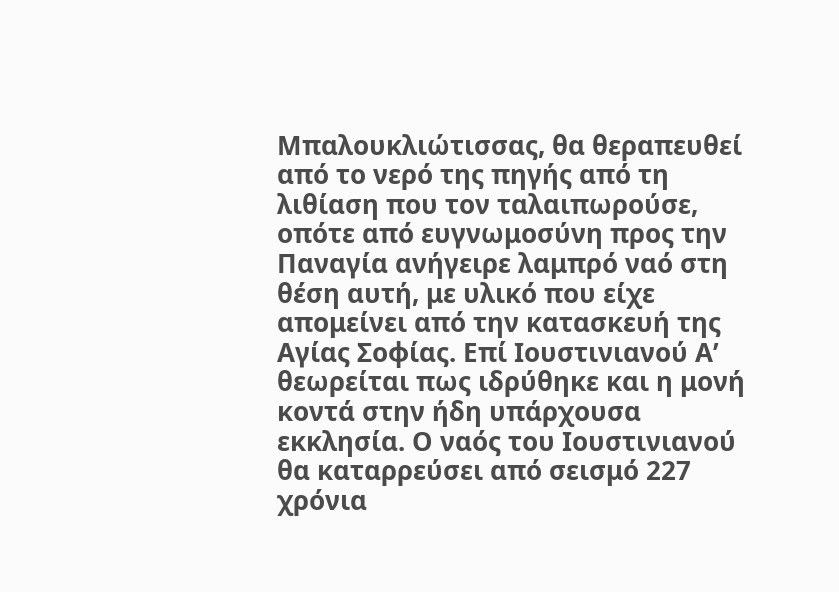Μπαλουκλιώτισσας, θα θεραπευθεί από το νερό της πηγής από τη λιθίαση που τον ταλαιπωρούσε, οπότε από ευγνωμοσύνη προς την Παναγία ανήγειρε λαμπρό ναό στη θέση αυτή, με υλικό που είχε απομείνει από την κατασκευή της Αγίας Σοφίας. Επί Ιουστινιανού Α’ θεωρείται πως ιδρύθηκε και η μονή κοντά στην ήδη υπάρχουσα εκκλησία. Ο ναός του Ιουστινιανού θα καταρρεύσει από σεισμό 227 χρόνια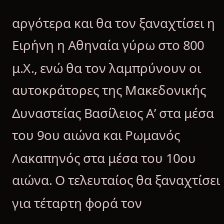αργότερα και θα τον ξαναχτίσει η Ειρήνη η Αθηναία γύρω στο 800 μ.Χ., ενώ θα τον λαμπρύνουν οι αυτοκράτορες της Μακεδονικής Δυναστείας Βασίλειος Α’ στα μέσα του 9ου αιώνα και Ρωμανός Λακαπηνός στα μέσα του 10ου αιώνα. Ο τελευταίος θα ξαναχτίσει για τέταρτη φορά τον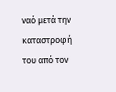ναό μετά την καταστροφή του από τον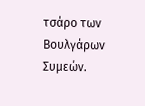τσάρο των Βουλγάρων Συμεών.